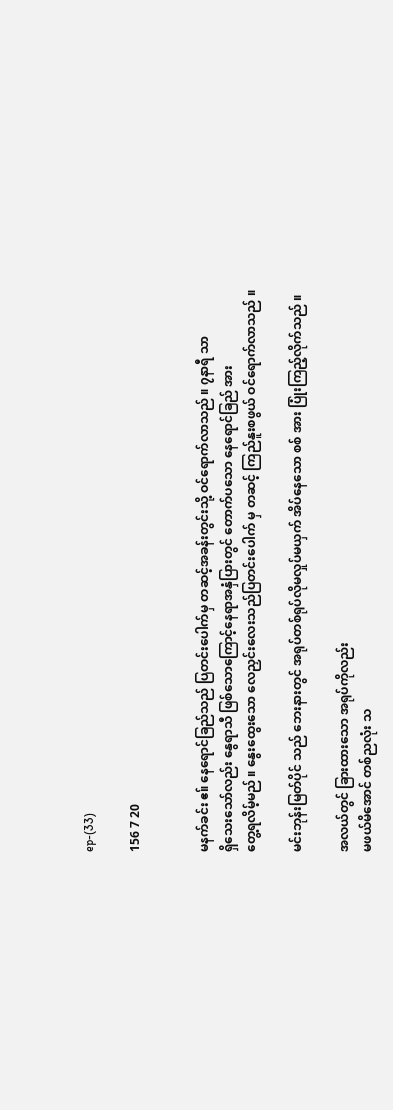ep-(33)

156 7 20


မနက်ခင်း ဧ။် နေရောင်ခြည်သည် ပြတင်းပေါက်မှ တဆင့်အခန်းတွင်းသို့ ဝင်ရောက်လာသည် ။ ၇နာရီ သာ
ရှိသေးသော်လည်း နွေရာသီ ဖြစ်သောကြောင့်နေရာအနှံပြားတွင် တောက်ပသော နေရောင်ခြည် အား
တွေ့ရလိမ့်မည် ။ နွေးထွေးသော လေညှင်းလေးသည်ပြတင်းပေါက် မှ တဆင့် ကြည်နူးစဖွယ် ဝင်ရောက်လာသည် ။

မင်းဘုန်းမြတ်ပိုင် သည် ဘေးနားတွင် အရုပ်တစ်ရုပ်လိုမလှုပ်မယှက် အိပ်နေသော စစ် အား ပြုံးကြည့်လိုက်သည် ။

အလယ်တွင် ခြားထားသော အရုပ်ကိုလည်း
မဖယ်မိအောင် တစ်ညလုံး သ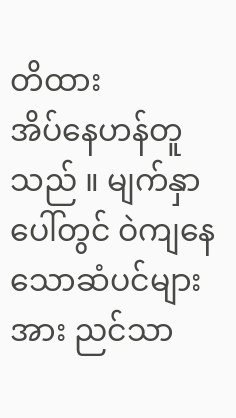တိထား
အိပ်နေဟန်တူသည် ။ မျက်နှာပေါ်တွင် ဝဲကျနေသောဆံပင်များအား ညင်သာ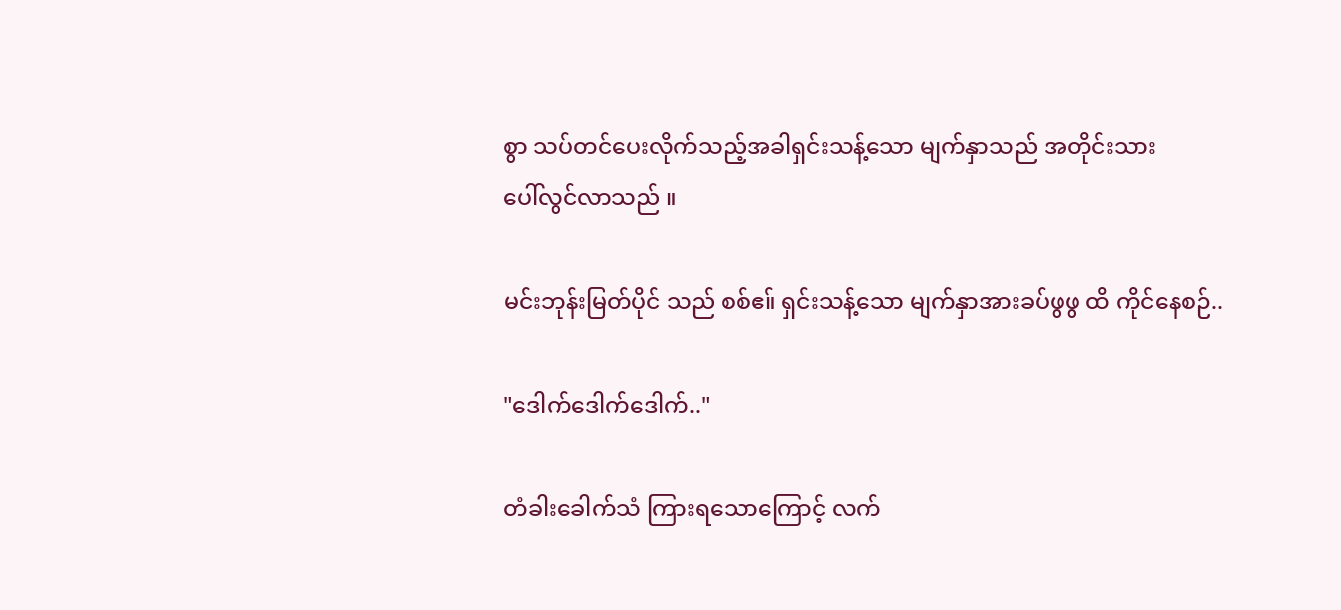စွာ သပ်တင်ပေးလိုက်သည့်အခါရှင်းသန့်သော မျက်နှာသည် အတိုင်းသား
ပေါ်လွင်လာသည် ။

မင်းဘုန်းမြတ်ပိုင် သည် စစ်ဧ။် ရှင်းသန့်သော မျက်နှာအားခပ်ဖွဖွ ထိ ကိုင်နေစဉ်..

"ဒေါက်ဒေါက်ဒေါက်.."

တံခါးခေါက်သံ ကြားရသောကြောင့် လက်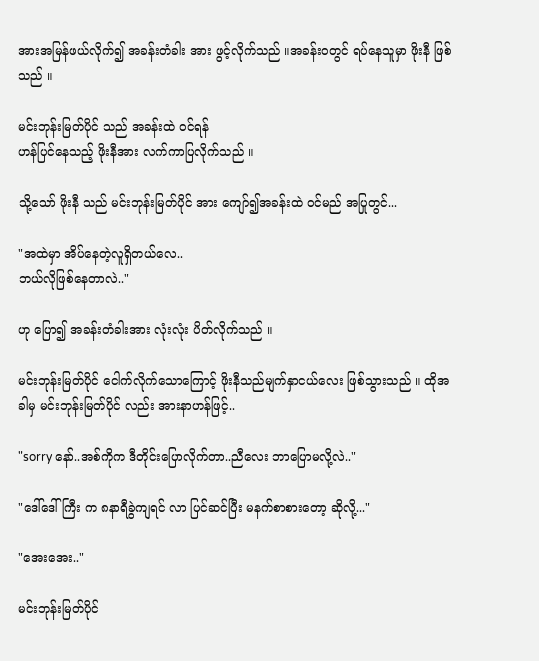အားအမြန်ဖယ်လိုက်၍ အခန်းတံခါး အား ဖွင့်လိုက်သည် ။အခန်းဝတွင် ရပ်နေသူမှာ ဖိုးနီ ဖြစ်သည် ။

မင်းဘုန်းမြတ်ပိုင် သည် အခန်းထဲ ဝင်ရန်
ဟန်ပြင်နေသည့် ဖိုးနီအား လက်ကာပြလိုက်သည် ။

သို့သော် ဖိုးနီ သည် မင်းဘုန်းမြတ်ပိုင် အား ကျော်၍အခန်းထဲ ဝင်မည် အပြုတွင်...

"အထဲမှာ အိပ်နေတဲ့လူရှိတယ်လေ..
ဘယ်လိုဖြစ်နေတာလဲ.."

ဟု ပြော၍ အခန်းတံခါးအား လုံးလုံး ပိတ်လိုက်သည် ။

မင်းဘုန်းမြတ်ပိုင် ငေါက်လိုက်သောကြောင့် ဖိုးနီသည်မျက်နှာငယ်လေး ဖြစ်သွားသည် ။ ထိုအခါမှ မင်းဘုန်းမြတ်ပိုင် လည်း အားနာဟန်ဖြင့်..

"sorry နော်..အစ်ကိုက ဒီတိုင်းပြောလိုက်တာ..ညီလေး ဘာပြောမလို့လဲ.."

"ဒေါ်ဒေါ်ကြီး က ၈နာရီခွဲကျရင် လာ ပြင်ဆင်ပြီး မနက်စာစားတော့ ဆိုလို့..."

"အေးအေး.."

မင်းဘုန်းမြတ်ပိုင်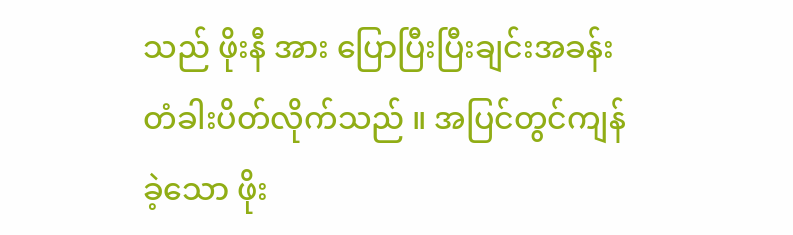သည် ဖိုးနီ အား ပြောပြီးပြီးချင်းအခန်း တံခါးပိတ်လိုက်သည် ။ အပြင်တွင်ကျန်ခဲ့သော ဖိုး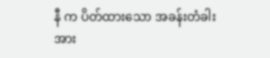နီ က ပိတ်ထားသော အခန်းတံခါးအား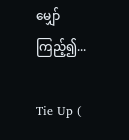မျှော်ကြည့်၍...

Tie Up (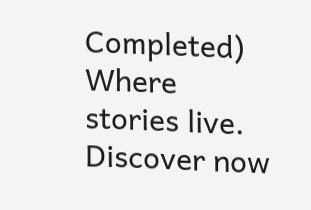Completed) Where stories live. Discover now